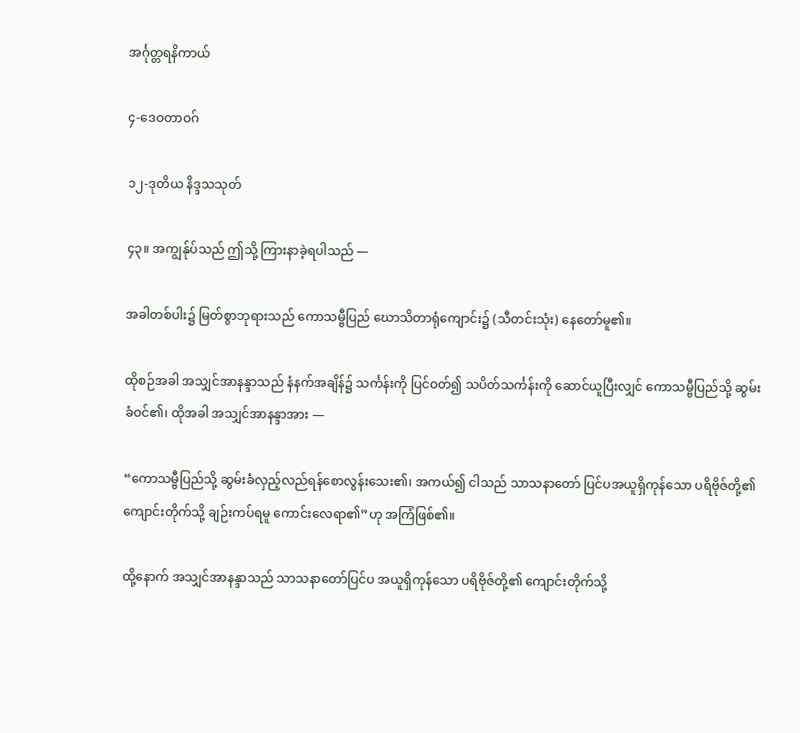အင်္ဂုတ္တရနိကာယ်

၄-ဒေဝတာဝဂ်

၁၂-ဒုတိယ နိဒ္ဒသသုတ်

၄၃။ အကျွန်ုပ်သည် ဤသို့ ကြားနာခဲ့ရပါသည် —

အခါတစ်ပါး၌ မြတ်စွာဘုရားသည် ကောသမ္ဗီပြည် ဃောသိတာရုံကျောင်း၌ (သီတင်းသုံး) နေတော်မူ၏။

ထိုစဉ်အခါ အသျှင်အာနန္ဒာသည် နံနက်အချိန်၌ သင်္ကန်းကို ပြင်ဝတ်၍ သပိတ်သင်္ကန်းကို ဆောင်ယူပြီးလျှင် ကောသမ္ဗီပြည်သို့ ဆွမ်းခံဝင်၏၊ ထိုအခါ အသျှင်အာနန္ဒာအား —

“ကောသမ္ဗီပြည်သို့ ဆွမ်းခံလှည့်လည်ရန်စောလွန်းသေး၏၊ အကယ်၍ ငါသည် သာသနာတော် ပြင်ပအယူရှိကုန်သော ပရိဗိုဇ်တို့၏ ကျောင်းတိုက်သို့ ချဉ်းကပ်ရမူ ကောင်းလေရာ၏”ဟု အကြံဖြစ်၏။

ထို့နောက် အသျှင်အာနန္ဒာသည် သာသနာတော်ပြင်ပ အယူရှိကုန်သော ပရိဗိုဇ်တို့၏ ကျောင်းတိုက်သို့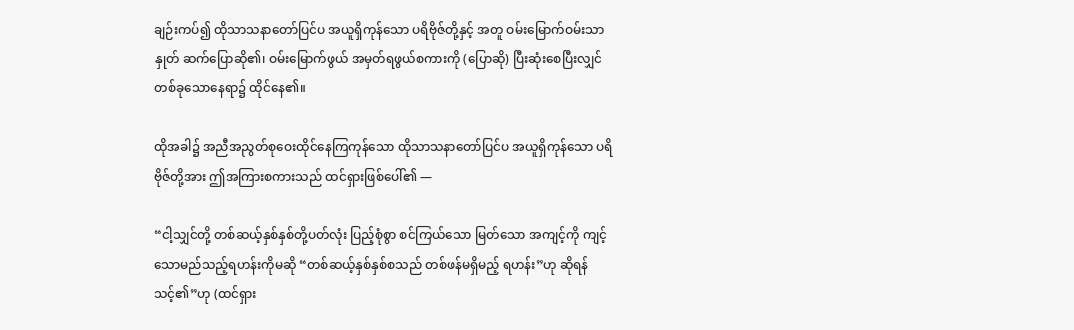ချဉ်းကပ်၍ ထိုသာသနာတော်ပြင်ပ အယူရှိကုန်သော ပရိဗိုဇ်တို့နှင့် အတူ ဝမ်းမြောက်ဝမ်းသာ နှုတ် ဆက်ပြောဆို၏၊ ဝမ်းမြောက်ဖွယ် အမှတ်ရဖွယ်စကားကို (ပြောဆို) ပြီးဆုံးစေပြီးလျှင် တစ်ခုသောနေရာ၌ ထိုင်နေ၏။

ထိုအခါ၌ အညီအညွတ်စုဝေးထိုင်နေကြကုန်သော ထိုသာသနာတော်ပြင်ပ အယူရှိကုန်သော ပရိဗိုဇ်တို့အား ဤအကြားစကားသည် ထင်ရှားဖြစ်ပေါ်၏ —

“ငါ့သျှင်တို့ တစ်ဆယ့်နှစ်နှစ်တို့ပတ်လုံး ပြည့်စုံစွာ စင်ကြယ်သော မြတ်သော အကျင့်ကို ကျင့်သောမည်သည့်ရဟန်းကိုမဆို “တစ်ဆယ့်နှစ်နှစ်စသည် တစ်ဖန်မရှိမည့် ရဟန်း”ဟု ဆိုရန်သင့်၏”ဟု (ထင်ရှား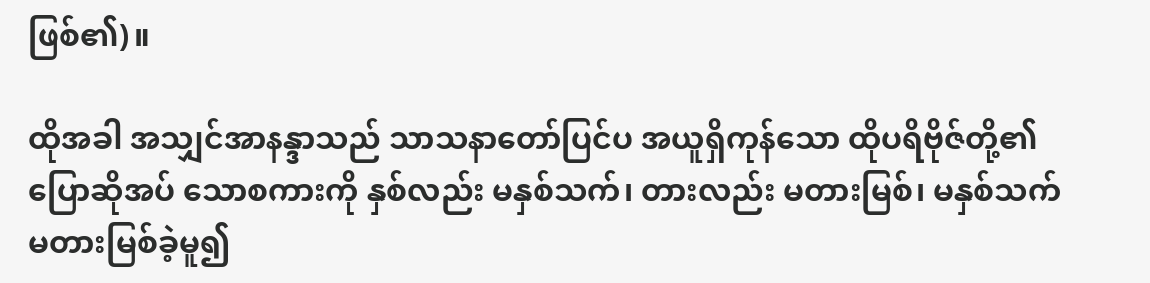ဖြစ်၏)။

ထိုအခါ အသျှင်အာနန္ဒာသည် သာသနာတော်ပြင်ပ အယူရှိကုန်သော ထိုပရိဗိုဇ်တို့၏ ပြောဆိုအပ် သောစကားကို နှစ်လည်း မနှစ်သက်၊ တားလည်း မတားမြစ်၊ မနှစ်သက် မတားမြစ်ခဲ့မူ၍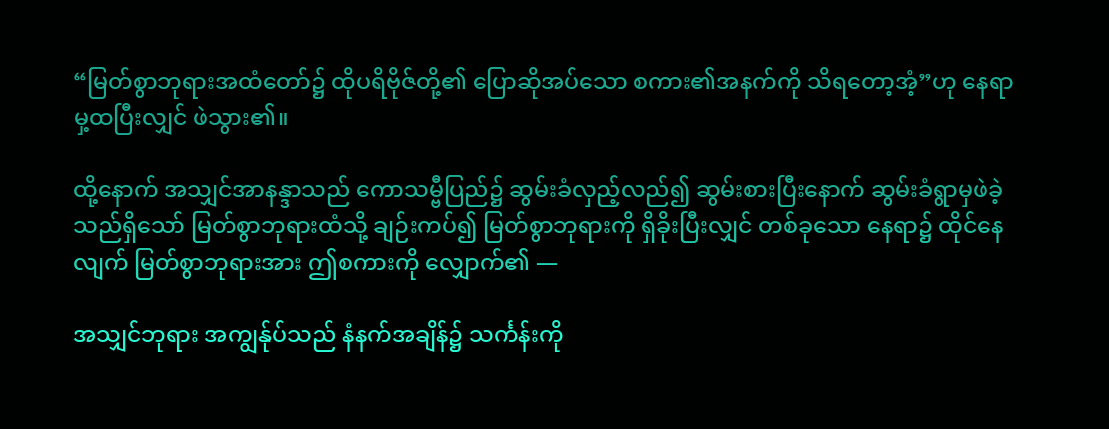“မြတ်စွာဘုရားအထံတော်၌ ထိုပရိဗိုဇ်တို့၏ ပြောဆိုအပ်သော စကား၏အနက်ကို သိရတော့အံ့”ဟု နေရာမှ့ထပြီးလျှင် ဖဲသွား၏။

ထို့နောက် အသျှင်အာနန္ဒာသည် ကောသမ္ဗီပြည်၌ ဆွမ်းခံလှည့်လည်၍ ဆွမ်းစားပြီးနောက် ဆွမ်းခံရွာမှဖဲခဲ့သည်ရှိသော် မြတ်စွာဘုရားထံသို့ ချဉ်းကပ်၍ မြတ်စွာဘုရားကို ရှိခိုးပြီးလျှင် တစ်ခုသော နေရာ၌ ထိုင်နေလျက် မြတ်စွာဘုရားအား ဤစကားကို လျှောက်၏ —

အသျှင်ဘုရား အကျွန်ုပ်သည် နံနက်အချိန်၌ သင်္ကန်းကို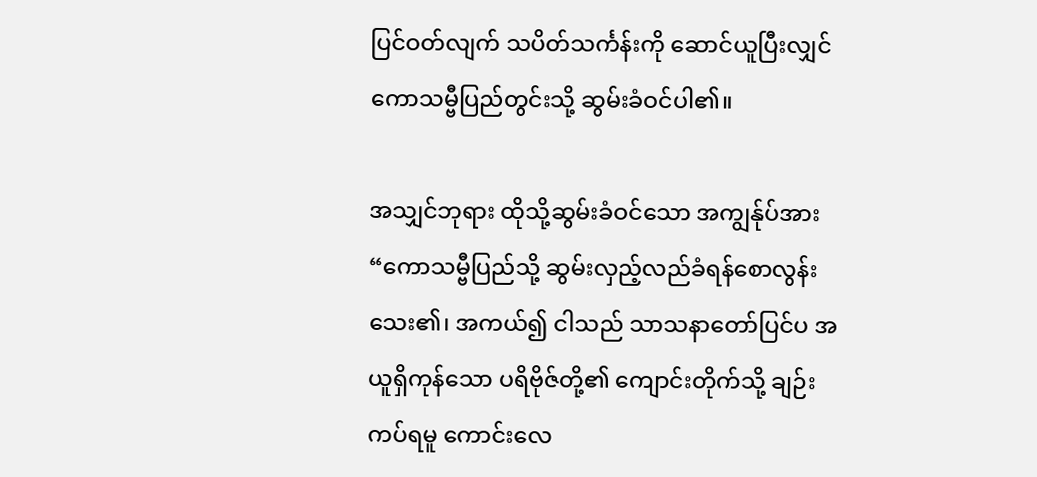ပြင်ဝတ်လျက် သပိတ်သင်္ကန်းကို ဆောင်ယူပြီးလျှင် ကောသမ္ဗီပြည်တွင်းသို့ ဆွမ်းခံဝင်ပါ၏။

အသျှင်ဘုရား ထိုသို့ဆွမ်းခံဝင်သော အကျွန်ုပ်အား “ကောသမ္ဗီပြည်သို့ ဆွမ်းလှည့်လည်ခံရန်စောလွန်းသေး၏၊ အကယ်၍ ငါသည် သာသနာတော်ပြင်ပ အယူရှိကုန်သော ပရိဗိုဇ်တို့၏ ကျောင်းတိုက်သို့ ချဉ်းကပ်ရမူ ကောင်းလေ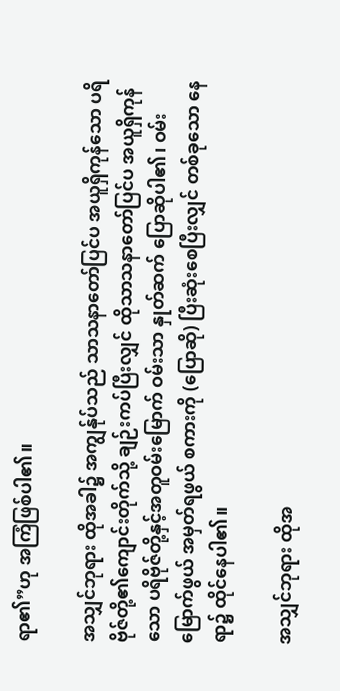ရာ၏”ဟု အကြံဖြစ်ပါ၏။

အသျှင်ဘုရား ထိုအခါ၌ အကျွန်ုပ်သည် သာသနာတော်ပြင်ပ အယူရှိကုန်သော ပရိဗိုဇ်တို့၏ကျောင်းတိုက်သို့ ချဉ်းကပ်ပြီးလျှင် ထိုသာသနာတော်ပြင်ပ အယူရှိကုန်သော ပရိဗိုဇ်တို့နှင့်အတူဝမ်းမြောက် ဝမ်းသာ နှုတ်ဆက် ပြောဆိုပါ၏၊ ဝမ်းမြောက်ဖွယ် အမှတ်ရဖွယ် စကားကို (ပြောဆို) ပြီးဆုံးစေပြီးလျှင် တစ်ခုသော နေရာ၌ ထိုင်နေပါ၏။

အသျှင်ဘုရား ထိုအ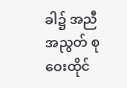ခါ၌ အညီအညွတ် စုဝေးထိုင်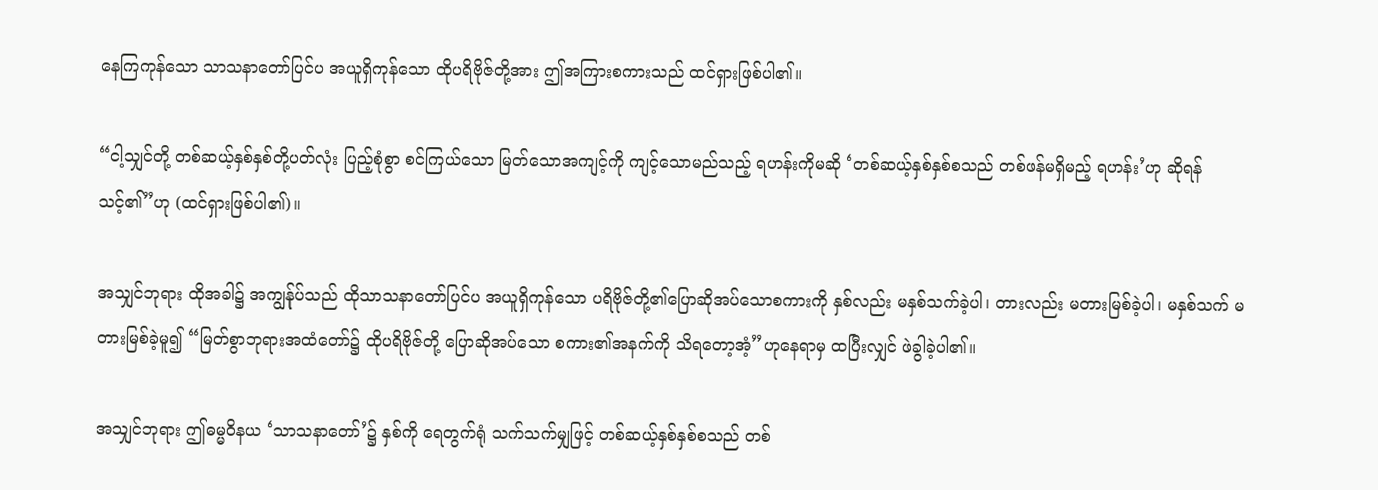နေကြကုန်သော သာသနာတော်ပြင်ပ အယူရှိကုန်သော ထိုပရိဗိုဇ်တို့အား ဤအကြားစကားသည် ထင်ရှားဖြစ်ပါ၏။

“ငါ့သျှင်တို့ တစ်ဆယ့်နှစ်နှစ်တို့ပတ်လုံး ပြည့်စုံစွာ စင်ကြယ်သော မြတ်သောအကျင့်ကို ကျင့်သောမည်သည့် ရဟန်းကိုမဆို ‘တစ်ဆယ့်နှစ်နှစ်စသည် တစ်ဖန်မရှိမည့် ရဟန်း’ဟု ဆိုရန်သင့်၏”ဟု (ထင်ရှားဖြစ်ပါ၏)။

အသျှင်ဘုရား ထိုအခါ၌ အကျွန်ုပ်သည် ထိုသာသနာတော်ပြင်ပ အယူရှိကုန်သော ပရိဗိုဇ်တို့၏ပြောဆိုအပ်သောစကားကို နှစ်လည်း မနှစ်သက်ခဲ့ပါ၊ တားလည်း မတားမြစ်ခဲ့ပါ၊ မနှစ်သက် မတားမြစ်ခဲ့မူ၍ “မြတ်စွာဘုရားအထံတော်၌ ထိုပရိဗိုဇ်တို့ ပြောဆိုအပ်သော စကား၏အနက်ကို သိရတော့အံ့”ဟုနေရာမှ ထပြီးလျှင် ဖဲခွါခဲ့ပါ၏။

အသျှင်ဘုရား ဤဓမ္မဝိနယ ‘သာသနာတော်’၌ နှစ်ကို ရေတွက်ရုံ သက်သက်မျှဖြင့် တစ်ဆယ့်နှစ်နှစ်စသည် တစ်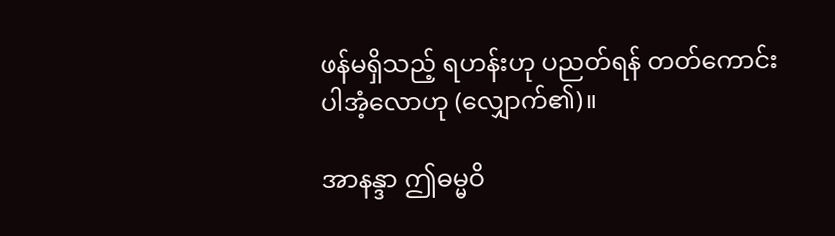ဖန်မရှိသည့် ရဟန်းဟု ပညတ်ရန် တတ်ကောင်းပါအံ့လောဟု (လျှောက်၏)။

အာနန္ဒာ ဤဓမ္မဝိ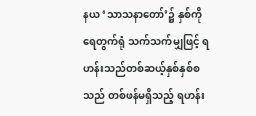နယ ‘သာသနာတော်’၌ နှစ်ကို ရေတွက်ရုံ သက်သက်မျှဖြင့် ရဟန်းသည်တစ်ဆယ့်နှစ်နှစ်စသည် တစ်ဖန်မရှိသည့် ရဟန်း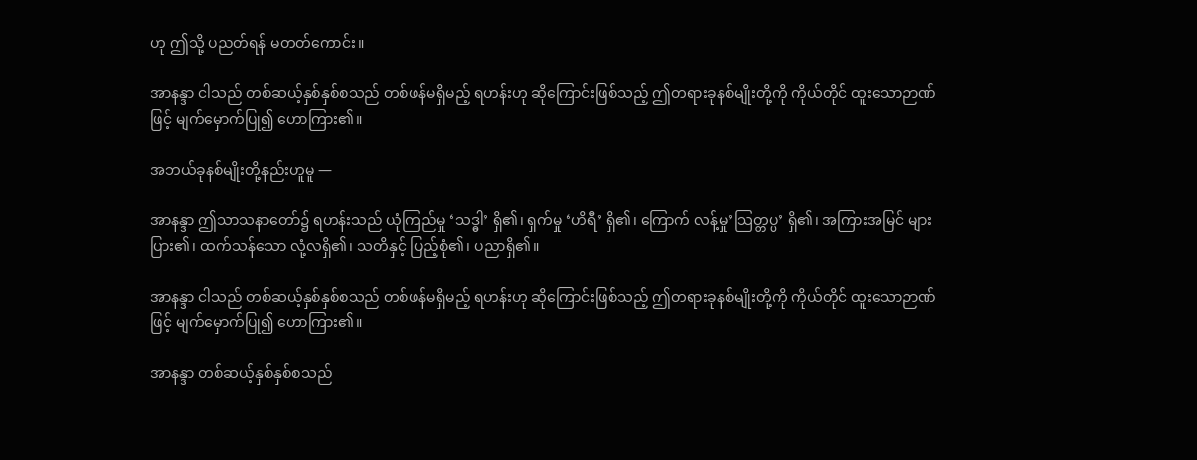ဟု ဤသို့ ပညတ်ရန် မတတ်ကောင်း။

အာနန္ဒာ ငါသည် တစ်ဆယ့်နှစ်နှစ်စသည် တစ်ဖန်မရှိမည့် ရဟန်းဟု ဆိုကြောင်းဖြစ်သည့် ဤတရားခုနစ်မျိုးတို့ကို ကိုယ်တိုင် ထူးသောဉာဏ်ဖြင့် မျက်မှောက်ပြု၍ ဟောကြား၏။

အဘယ်ခုနစ်မျိုးတို့နည်းဟူမူ —

အာနန္ဒာ ဤသာသနာတော်၌ ရဟန်းသည် ယုံကြည်မှု ‘သဒ္ဓါ’ ရှိ၏၊ ရှက်မှု ‘ဟိရီ’ ရှိ၏၊ ကြောက် လန့်မှု’သြတ္တပ္ပ’ ရှိ၏၊ အကြားအမြင် များပြား၏၊ ထက်သန်သော လုံ့လရှိ၏၊ သတိနှင့် ပြည့်စုံ၏၊ ပညာရှိ၏။

အာနန္ဒာ ငါသည် တစ်ဆယ့်နှစ်နှစ်စသည် တစ်ဖန်မရှိမည့် ရဟန်းဟု ဆိုကြောင်းဖြစ်သည့် ဤတရားခုနစ်မျိုးတို့ကို ကိုယ်တိုင် ထူးသောဉာဏ်ဖြင့် မျက်မှောက်ပြု၍ ဟောကြား၏။

အာနန္ဒာ တစ်ဆယ့်နှစ်နှစ်စသည်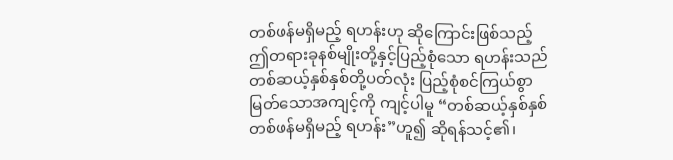တစ်ဖန်မရှိမည့် ရဟန်းဟု ဆိုကြောင်းဖြစ်သည့် ဤတရားခုနစ်မျိုးတို့နှင့်ပြည့်စုံသော ရဟန်းသည် တစ်ဆယ့်နှစ်နှစ်တို့ပတ်လုံး ပြည့်စုံစင်ကြယ်စွာ မြတ်သောအကျင့်ကို ကျင့်ပါမူ “တစ်ဆယ့်နှစ်နှစ် တစ်ဖန်မရှိမည့် ရဟန်း”ဟူ၍ ဆိုရန်သင့်၏၊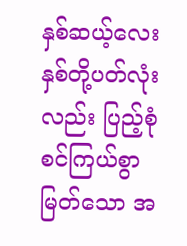နှစ်ဆယ့်လေးနှစ်တို့ပတ်လုံးလည်း ပြည့်စုံစင်ကြယ်စွာ မြတ်သော အ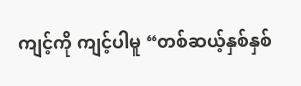ကျင့်ကို ကျင့်ပါမူ “တစ်ဆယ့်နှစ်နှစ်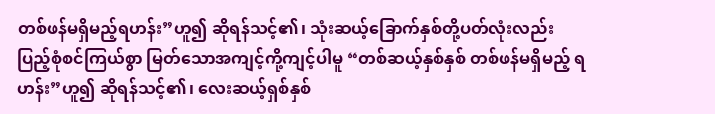တစ်ဖန်မရှိမည့်ရဟန်း”ဟူ၍ ဆိုရန်သင့်၏၊ သုံးဆယ့်ခြောက်နှစ်တို့ပတ်လုံးလည်း ပြည့်စုံစင်ကြယ်စွာ မြတ်သောအကျင့်ကို့ကျင့်ပါမူ “တစ်ဆယ့်နှစ်နှစ် တစ်ဖန်မရှိမည့် ရဟန်း”ဟူ၍ ဆိုရန်သင့်၏၊ လေးဆယ့်ရှစ်နှစ်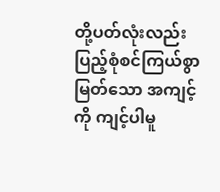တို့ပတ်လုံးလည်း ပြည့်စုံစင်ကြယ်စွာ မြတ်သော အကျင့်ကို ကျင့်ပါမူ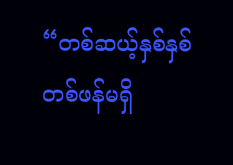“တစ်ဆယ့်နှစ်နှစ် တစ်ဖန်မရှိ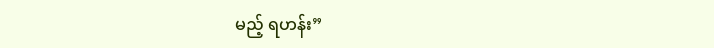မည့် ရဟန်း”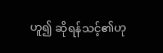ဟူ၍ ဆိုရန်သင့်၏ဟု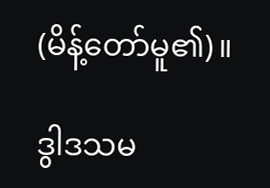(မိန့်တော်မူ၏)။

ဒွါဒသမ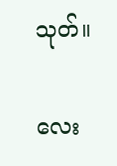သုတ်။

လေး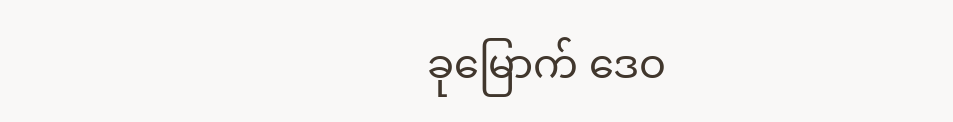ခုမြောက် ဒေဝ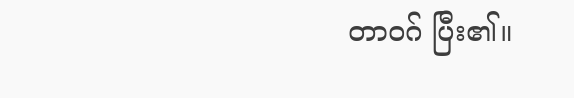တာဝဂ် ပြီး၏။